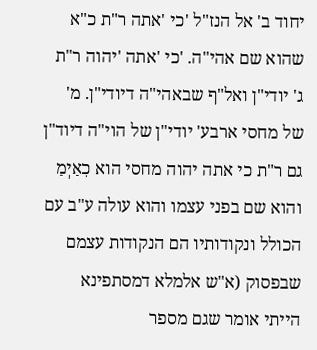יחוד ב' אל הנז"ל 'כי 'אתה ר"ת כ"א שהוא שם אהי"ה. 'כי 'אתה 'יהוה ר"ת ג' יודי"ן ואל"ף שבאהי"ה דיודי"ן. מ' של מחסי ארבע' יודי"ן של הוי"ה דיוד"ן גם ר"ת כי אתה יהוה מחסי הוא כִאַיְמַ והוא שם בפני עצמו והוא עולה ע"ב עם הכולל ונקודותיו הם הנקודות עצמם שבפסוק (א"ש אלמלא דמסתפינא הייתי אומר שגם מספר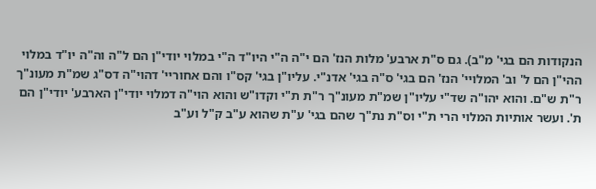הנקודות הם בגי' מ"ב). גם ס"ת ארבע' מלות הנז' הם י"ה ה"י היו"ד ה"י במלוי יודי"ן הם ל"ה וה"ה יו"ד במלוי ההי"ן הם ל' וב' המלויי' הנז' הם בגי' ס"ה בגי' אדנ"י. עליו"ן בגי' קס"ו והם אחוריי' דהוי"ה דס"ג שמ"ת מעונ"ך ר"ת ש"ם. והוא יהו"ה שד"י עליו"ן שמ"ת מעונ"ך ר"ת ת"י וקדו"ש והוא הוי"ה דמלוי יודי"ן הארבע' יודי"ן הם ת'. ועשר אותיות המלוי הרי ת"י וס"ת נת"ך שהם בגי' ע"ת שהוא ע"ב ק"ל וע"ב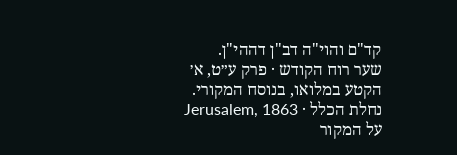קד"ם והוי"ה דב"ן דההי"ן.
שער רוח הקודש · פרק ע״ט, א׳
הקטע במלואו, בנוסח המקורי.
נחלת הכלל · Jerusalem, 1863
על המקור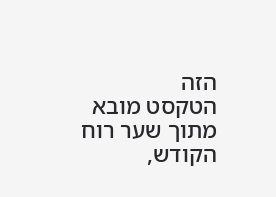הזה
הטקסט מובא מתוך שער רוח הקודש,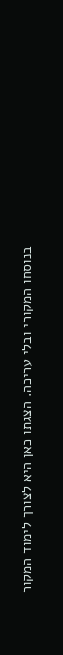בנוסחו המקורי ובלי עריכה. הצגתו כאן היא לצורך לימוד המקור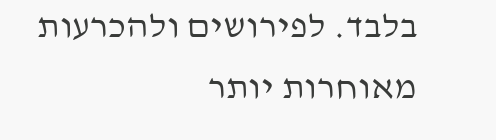בלבד. לפירושים ולהכרעות מאוחרות יותר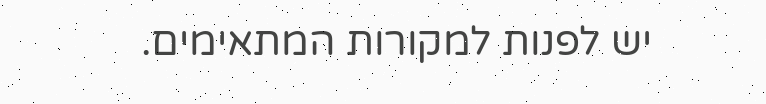יש לפנות למקורות המתאימים.